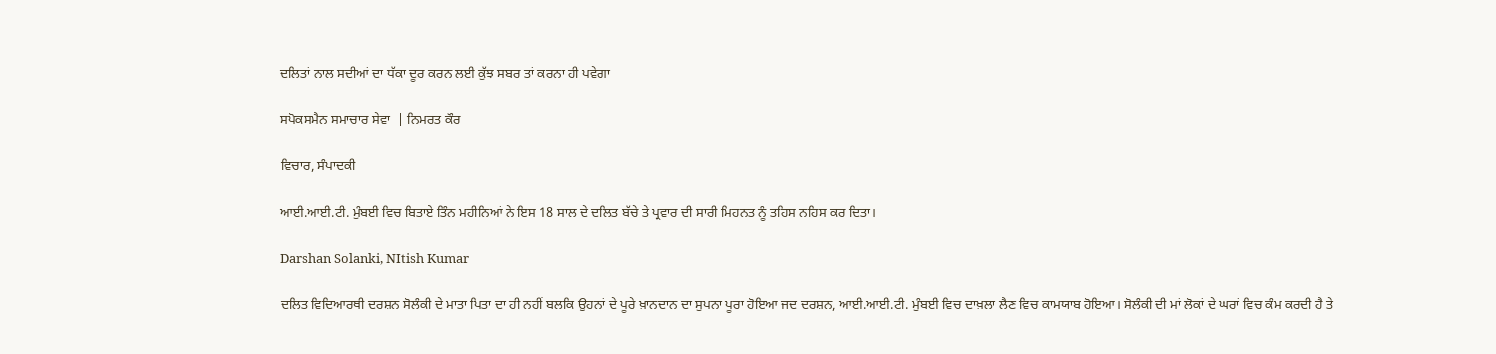ਦਲਿਤਾਂ ਨਾਲ ਸਦੀਆਂ ਦਾ ਧੱਕਾ ਦੂਰ ਕਰਨ ਲਈ ਕੁੱਝ ਸਬਰ ਤਾਂ ਕਰਨਾ ਹੀ ਪਵੇਗਾ

ਸਪੋਕਸਮੈਨ ਸਮਾਚਾਰ ਸੇਵਾ  | ਨਿਮਰਤ ਕੌਰ

ਵਿਚਾਰ, ਸੰਪਾਦਕੀ

ਆਈ.ਆਈ.ਟੀ. ਮੁੰਬਈ ਵਿਚ ਬਿਤਾਏ ਤਿੰਨ ਮਹੀਨਿਆਂ ਨੇ ਇਸ 18 ਸਾਲ ਦੇ ਦਲਿਤ ਬੱਚੇ ਤੇ ਪ੍ਰਵਾਰ ਦੀ ਸਾਰੀ ਮਿਹਨਤ ਨੂੰ ਤਹਿਸ ਨਹਿਸ ਕਰ ਦਿਤਾ।

Darshan Solanki, NItish Kumar

ਦਲਿਤ ਵਿਦਿਆਰਥੀ ਦਰਸ਼ਨ ਸੋਲੰਕੀ ਦੇ ਮਾਤਾ ਪਿਤਾ ਦਾ ਹੀ ਨਹੀਂ ਬਲਕਿ ਉਹਨਾਂ ਦੇ ਪੂਰੇ ਖ਼ਾਨਦਾਨ ਦਾ ਸੁਪਨਾ ਪੂਰਾ ਹੋਇਆ ਜਦ ਦਰਸ਼ਨ, ਆਈ.ਆਈ.ਟੀ. ਮੁੰਬਈ ਵਿਚ ਦਾਖ਼ਲਾ ਲੈਣ ਵਿਚ ਕਾਮਯਾਬ ਹੋਇਆ। ਸੋਲੰਕੀ ਦੀ ਮਾਂ ਲੋਕਾਂ ਦੇ ਘਰਾਂ ਵਿਚ ਕੰਮ ਕਰਦੀ ਹੈ ਤੇ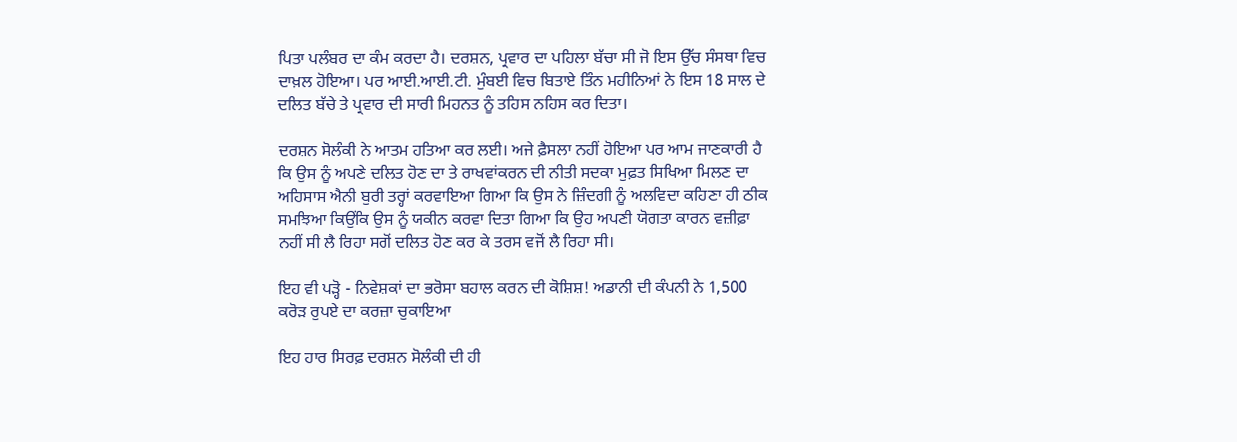ਪਿਤਾ ਪਲੰਬਰ ਦਾ ਕੰਮ ਕਰਦਾ ਹੈ। ਦਰਸ਼ਨ, ਪ੍ਰਵਾਰ ਦਾ ਪਹਿਲਾ ਬੱਚਾ ਸੀ ਜੋ ਇਸ ਉੱਚ ਸੰਸਥਾ ਵਿਚ ਦਾਖ਼ਲ ਹੋਇਆ। ਪਰ ਆਈ.ਆਈ.ਟੀ. ਮੁੰਬਈ ਵਿਚ ਬਿਤਾਏ ਤਿੰਨ ਮਹੀਨਿਆਂ ਨੇ ਇਸ 18 ਸਾਲ ਦੇ ਦਲਿਤ ਬੱਚੇ ਤੇ ਪ੍ਰਵਾਰ ਦੀ ਸਾਰੀ ਮਿਹਨਤ ਨੂੰ ਤਹਿਸ ਨਹਿਸ ਕਰ ਦਿਤਾ।

ਦਰਸ਼ਨ ਸੋਲੰਕੀ ਨੇ ਆਤਮ ਹਤਿਆ ਕਰ ਲਈ। ਅਜੇ ਫ਼ੈਸਲਾ ਨਹੀਂ ਹੋਇਆ ਪਰ ਆਮ ਜਾਣਕਾਰੀ ਹੈ ਕਿ ਉਸ ਨੂੰ ਅਪਣੇ ਦਲਿਤ ਹੋਣ ਦਾ ਤੇ ਰਾਖਵਾਂਕਰਨ ਦੀ ਨੀਤੀ ਸਦਕਾ ਮੁਫ਼ਤ ਸਿਖਿਆ ਮਿਲਣ ਦਾ ਅਹਿਸਾਸ ਐਨੀ ਬੁਰੀ ਤਰ੍ਹਾਂ ਕਰਵਾਇਆ ਗਿਆ ਕਿ ਉਸ ਨੇ ਜ਼ਿੰਦਗੀ ਨੂੰ ਅਲਵਿਦਾ ਕਹਿਣਾ ਹੀ ਠੀਕ ਸਮਝਿਆ ਕਿਉਂਕਿ ਉਸ ਨੂੰ ਯਕੀਨ ਕਰਵਾ ਦਿਤਾ ਗਿਆ ਕਿ ਉਹ ਅਪਣੀ ਯੋਗਤਾ ਕਾਰਨ ਵਜ਼ੀਫ਼ਾ ਨਹੀਂ ਸੀ ਲੈ ਰਿਹਾ ਸਗੋਂ ਦਲਿਤ ਹੋਣ ਕਰ ਕੇ ਤਰਸ ਵਜੋਂ ਲੈ ਰਿਹਾ ਸੀ।

ਇਹ ਵੀ ਪੜ੍ਹੋ - ਨਿਵੇਸ਼ਕਾਂ ਦਾ ਭਰੋਸਾ ਬਹਾਲ ਕਰਨ ਦੀ ਕੋਸ਼ਿਸ਼! ਅਡਾਨੀ ਦੀ ਕੰਪਨੀ ਨੇ 1,500 ਕਰੋੜ ਰੁਪਏ ਦਾ ਕਰਜ਼ਾ ਚੁਕਾਇਆ

ਇਹ ਹਾਰ ਸਿਰਫ਼ ਦਰਸ਼ਨ ਸੋਲੰਕੀ ਦੀ ਹੀ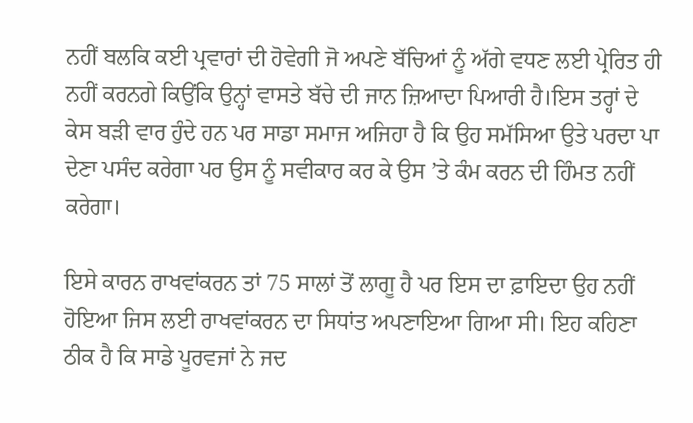ਨਹੀਂ ਬਲਕਿ ਕਈ ਪ੍ਰਵਾਰਾਂ ਦੀ ਹੋਵੇਗੀ ਜੋ ਅਪਣੇ ਬੱਚਿਆਂ ਨੂੰ ਅੱਗੇ ਵਧਣ ਲਈ ਪ੍ਰੇਰਿਤ ਹੀ ਨਹੀਂ ਕਰਨਗੇ ਕਿਉਂਕਿ ਉਨ੍ਹਾਂ ਵਾਸਤੇ ਬੱਚੇ ਦੀ ਜਾਨ ਜ਼ਿਆਦਾ ਪਿਆਰੀ ਹੈ।ਇਸ ਤਰ੍ਹਾਂ ਦੇ ਕੇਸ ਬੜੀ ਵਾਰ ਹੁੰਦੇ ਹਨ ਪਰ ਸਾਡਾ ਸਮਾਜ ਅਜਿਹਾ ਹੈ ਕਿ ਉਹ ਸਮੱਸਿਆ ਉਤੇ ਪਰਦਾ ਪਾ ਦੇਣਾ ਪਸੰਦ ਕਰੇਗਾ ਪਰ ਉਸ ਨੂੰ ਸਵੀਕਾਰ ਕਰ ਕੇ ਉਸ ’ਤੇ ਕੰਮ ਕਰਨ ਦੀ ਹਿੰਮਤ ਨਹੀਂ ਕਰੇਗਾ।

ਇਸੇ ਕਾਰਨ ਰਾਖਵਾਂਕਰਨ ਤਾਂ 75 ਸਾਲਾਂ ਤੋਂ ਲਾਗੂ ਹੈ ਪਰ ਇਸ ਦਾ ਫ਼ਾਇਦਾ ਉਹ ਨਹੀਂ ਹੋਇਆ ਜਿਸ ਲਈ ਰਾਖਵਾਂਕਰਨ ਦਾ ਸਿਧਾਂਤ ਅਪਣਾਇਆ ਗਿਆ ਸੀ। ਇਹ ਕਹਿਣਾ ਠੀਕ ਹੈ ਕਿ ਸਾਡੇ ਪੂਰਵਜਾਂ ਨੇ ਜਦ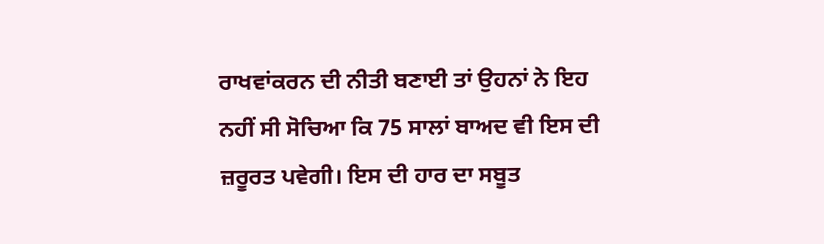ਰਾਖਵਾਂਕਰਨ ਦੀ ਨੀਤੀ ਬਣਾਈ ਤਾਂ ਉਹਨਾਂ ਨੇ ਇਹ ਨਹੀਂ ਸੀ ਸੋਚਿਆ ਕਿ 75 ਸਾਲਾਂ ਬਾਅਦ ਵੀ ਇਸ ਦੀ ਜ਼ਰੂਰਤ ਪਵੇਗੀ। ਇਸ ਦੀ ਹਾਰ ਦਾ ਸਬੂਤ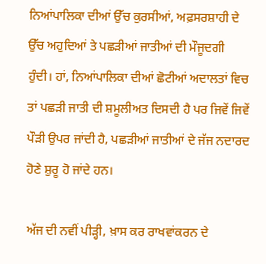ਨਿਆਂਪਾਲਿਕਾ ਦੀਆਂ ਉੱਚ ਕੁਰਸੀਆਂ, ਅਫ਼ਸਰਸ਼ਾਹੀ ਦੇ ਉੱਚ ਅਹੁਦਿਆਂ ਤੇ ਪਛੜੀਆਂ ਜਾਤੀਆਂ ਦੀ ਮੌਜੂਦਗੀ  ਹੁੰਦੀ। ਹਾਂ, ਨਿਆਂਪਾਲਿਕਾ ਦੀਆਂ ਛੋਟੀਆਂ ਅਦਾਲਤਾਂ ਵਿਚ ਤਾਂ ਪਛੜੀ ਜਾਤੀ ਦੀ ਸ਼ਮੂਲੀਅਤ ਦਿਸਦੀ ਹੈ ਪਰ ਜਿਵੇਂ ਜਿਵੇਂ ਪੌੜੀ ਉਪਰ ਜਾਂਦੀ ਹੈ, ਪਛੜੀਆਂ ਜਾਤੀਆਂ ਦੇ ਜੱਜ ਨਦਾਰਦ ਹੋਣੇ ਸ਼ੁਰੂ ਹੋ ਜਾਂਦੇ ਹਨ।

ਅੱਜ ਦੀ ਨਵੀਂ ਪੀੜ੍ਹੀ, ਖ਼ਾਸ ਕਰ ਰਾਖਵਾਂਕਰਨ ਦੇ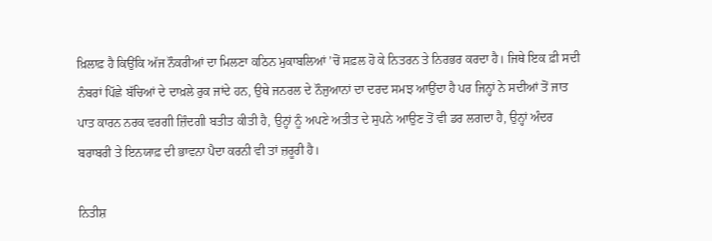ਖ਼ਿਲਾਫ਼ ਹੈ ਕਿਉਂਕਿ ਅੱਜ ਨੌਕਰੀਆਂ ਦਾ ਮਿਲਣਾ ਕਠਿਨ ਮੁਕਾਬਲਿਆਂ ’ਚੋਂ ਸਫ਼ਲ ਹੋ ਕੇ ਨਿਤਰਨ ਤੇ ਨਿਰਭਰ ਕਰਦਾ ਹੈ। ਜਿਥੇ ਇਕ ਫ਼ੀ ਸਦੀ ਨੰਬਰਾਂ ਪਿੱਛੇ ਬੱਚਿਆਂ ਦੇ ਦਾਖ਼ਲੇ ਰੁਕ ਜਾਂਦੇ ਹਨ, ਉਥੇ ਜਨਰਲ ਦੇ ਨੌਜੁਆਨਾਂ ਦਾ ਦਰਦ ਸਮਝ ਆਉਂਦਾ ਹੈ ਪਰ ਜਿਨ੍ਹਾਂ ਨੇ ਸਦੀਆਂ ਤੋਂ ਜਾਤ ਪਾਤ ਕਾਰਨ ਨਰਕ ਵਰਗੀ ਜ਼ਿੰਦਗੀ ਬਤੀਤ ਕੀਤੀ ਹੈ, ਉਨ੍ਹਾਂ ਨੂੰ ਅਪਣੇ ਅਤੀਤ ਦੇ ਸੁਪਨੇ ਆਉਣ ਤੋਂ ਵੀ ਡਰ ਲਗਦਾ ਹੈ, ਉਨ੍ਹਾਂ ਅੰਦਰ ਬਰਾਬਰੀ ਤੇ ਇਨਯਾਫ਼ ਦੀ ਭਾਵਨਾ ਪੈਦਾ ਕਰਨੀ ਵੀ ਤਾਂ ਜ਼ਰੂਰੀ ਹੈ।

ਨਿਤੀਸ਼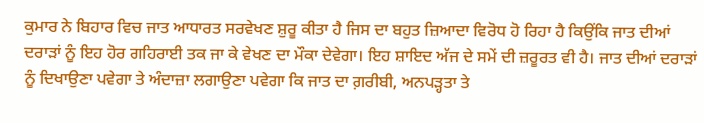ਕੁਮਾਰ ਨੇ ਬਿਹਾਰ ਵਿਚ ਜਾਤ ਆਧਾਰਤ ਸਰਵੇਖਣ ਸ਼ੁਰੂ ਕੀਤਾ ਹੈ ਜਿਸ ਦਾ ਬਹੁਤ ਜ਼ਿਆਦਾ ਵਿਰੋਧ ਹੋ ਰਿਹਾ ਹੈ ਕਿਉਂਕਿ ਜਾਤ ਦੀਆਂ ਦਰਾੜਾਂ ਨੂੰ ਇਹ ਹੋਰ ਗਹਿਰਾਈ ਤਕ ਜਾ ਕੇ ਵੇਖਣ ਦਾ ਮੌਕਾ ਦੇਵੇਗਾ। ਇਹ ਸ਼ਾਇਦ ਅੱਜ ਦੇ ਸਮੇਂ ਦੀ ਜ਼ਰੂਰਤ ਵੀ ਹੈ। ਜਾਤ ਦੀਆਂ ਦਰਾੜਾਂ ਨੂੰ ਦਿਖਾਉਣਾ ਪਵੇਗਾ ਤੇ ਅੰਦਾਜ਼ਾ ਲਗਾਉਣਾ ਪਵੇਗਾ ਕਿ ਜਾਤ ਦਾ ਗ਼ਰੀਬੀ, ਅਨਪੜ੍ਹਤਾ ਤੇ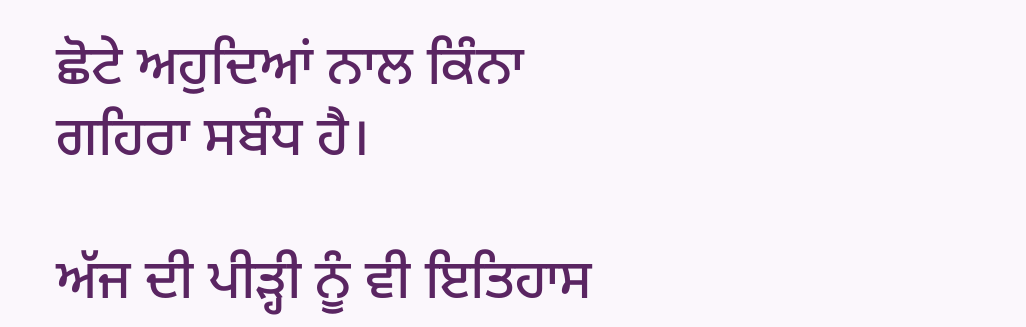ਛੋਟੇ ਅਹੁਦਿਆਂ ਨਾਲ ਕਿੰਨਾ ਗਹਿਰਾ ਸਬੰਧ ਹੈ।

ਅੱਜ ਦੀ ਪੀੜ੍ਹੀ ਨੂੰ ਵੀ ਇਤਿਹਾਸ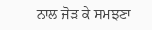ਨਾਲ ਜੋੜ ਕੇ ਸਮਝਣਾ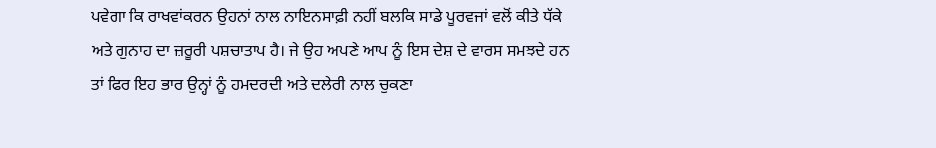ਪਵੇਗਾ ਕਿ ਰਾਖਵਾਂਕਰਨ ਉਹਨਾਂ ਨਾਲ ਨਾਇਨਸਾਫ਼ੀ ਨਹੀਂ ਬਲਕਿ ਸਾਡੇ ਪੂਰਵਜਾਂ ਵਲੋਂ ਕੀਤੇ ਧੱਕੇ ਅਤੇ ਗੁਨਾਹ ਦਾ ਜ਼ਰੂਰੀ ਪਸ਼ਚਾਤਾਪ ਹੈ। ਜੇ ਉਹ ਅਪਣੇ ਆਪ ਨੂੰ ਇਸ ਦੇਸ਼ ਦੇ ਵਾਰਸ ਸਮਝਦੇ ਹਨ ਤਾਂ ਫਿਰ ਇਹ ਭਾਰ ਉਨ੍ਹਾਂ ਨੂੰ ਹਮਦਰਦੀ ਅਤੇ ਦਲੇਰੀ ਨਾਲ ਚੁਕਣਾ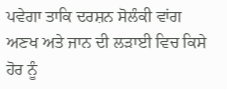ਪਵੇਗਾ ਤਾਕਿ ਦਰਸ਼ਨ ਸੋਲੰਕੀ ਵਾਂਗ ਅਣਖ ਅਤੇ ਜਾਨ ਦੀ ਲੜਾਈ ਵਿਚ ਕਿਸੇ ਹੋਰ ਨੂੰ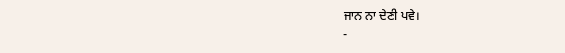ਜਾਨ ਨਾ ਦੇਣੀ ਪਵੇ।
-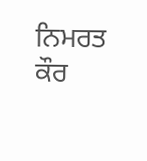ਨਿਮਰਤ ਕੌਰ